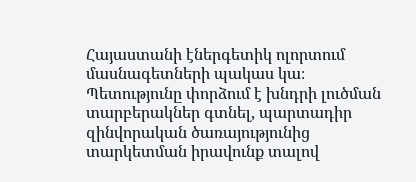Հայաստանի էներգետիկ ոլորտում մասնագետների պակաս կա։ Պետությունը փորձում է խնդրի լուծման տարբերակներ գտնել, պարտադիր զինվորական ծառայությունից տարկետման իրավունք տալով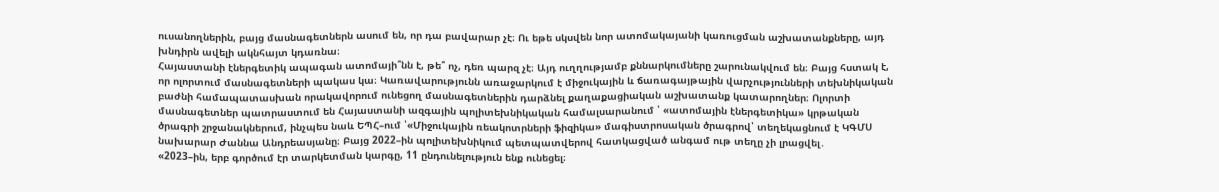ուսանողներին, բայց մասնագետներն ասում են, որ դա բավարար չէ։ Ու եթե սկսվեն նոր ատոմակայանի կառուցման աշխատանքները, այդ խնդիրն ավելի ակնհայտ կդառնա։
Հայաստանի էներգետիկ ապագան ատոմայի՞նն է, թե՞ ոչ, դեռ պարզ չէ։ Այդ ուղղությամբ քննարկումները շարունակվում են։ Բայց հստակ է, որ ոլորտում մասնագետների պակաս կա։ Կառավարությունն առաջարկում է միջուկային և ճառագայթային վարչությունների տեխնիկական բաժնի համապատասխան որակավորում ունեցող մասնագետներին դարձնել քաղաքացիական աշխատանք կատարողներ։ Ոլորտի մասնագետներ պատրաստում են Հայաստանի ազգային պոլիտեխնիկական համալսարանում ՝ «ատոմային էներգետիկա» կրթական ծրագրի շրջանակներում, ինչպես նաև ԵՊՀ–ում ՝«Միջուկային ռեակոտրների ֆիզիկա» մագիստրոսական ծրագրով՝ տեղեկացնում է ԿԳՄՍ նախարար Ժաննա Անդրեասյանը։ Բայց 2022–ին պոլիտեխնիկում պետպատվերով հատկացված անգամ ութ տեղը չի լրացվել․
«2023–ին, երբ գործում էր տարկետման կարգը, 11 ընդունելություն ենք ունեցել։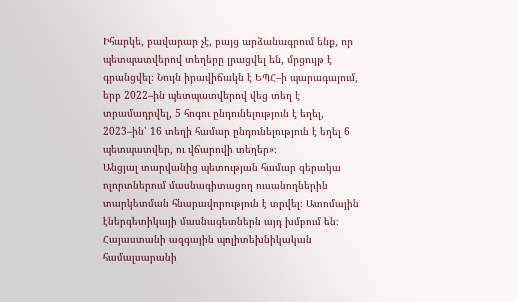Իհարկե, բավարար չէ, բայց արձանագրում ենք, որ պետպատվերով տեղերը լրացվել են, մրցույթ է գրանցվել։ Նույն իրավիճակն է ԵՊՀ–ի պարագայում, երբ 2022–ին պետպատվերով վեց տեղ է տրամադրվել, 5 հոգու ընդունելություն է եղել, 2023–ին՝ 16 տեղի համար ընդունելություն է եղել 6 պետպատվեր, ու վճարովի տեղեր»։
Անցյալ տարվանից պետության համար գերակա ոլորտներում մասնագիտացող ուսանողներին տարկետման հնարավորություն է տրվել։ Ատոմային էներգետիկայի մասնագետներն այդ խմբում են։ Հայաստանի ազգային պոլիտեխնիկական համալսարանի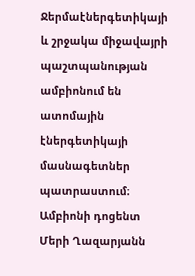Ջերմաէներգետիկայի և շրջակա միջավայրի պաշտպանության ամբիոնում են ատոմային էներգետիկայի մասնագետներ պատրաստում։ Ամբիոնի դոցենտ Մերի Ղազարյանն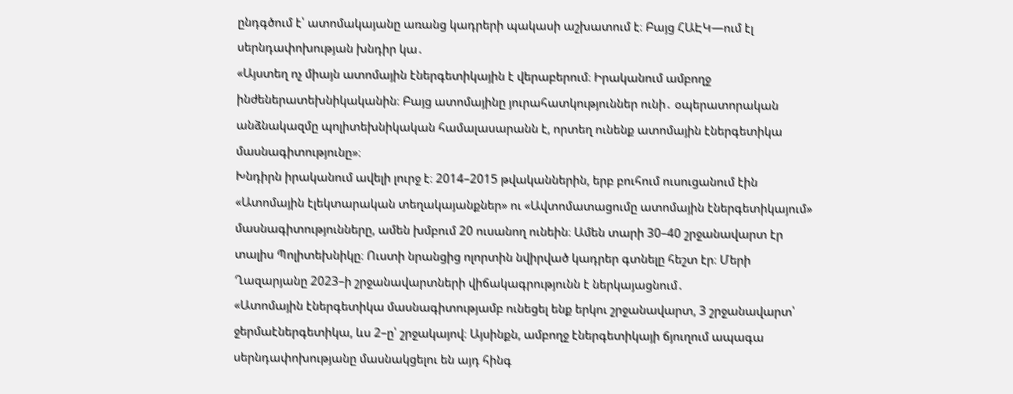ընդգծում է՝ ատոմակայանը առանց կադրերի պակասի աշխատում է։ Բայց ՀԱԷԿ—ում էլ սերնդափոխության խնդիր կա․
«Այստեղ ոչ միայն ատոմային էներգետիկային է վերաբերում։ Իրականում ամբողջ ինժեներատեխնիկականին։ Բայց ատոմայինը յուրահատկություններ ունի․ օպերատորական անձնակազմը պոլիտեխնիկական համալասարանն է, որտեղ ունենք ատոմային էներգետիկա մասնագիտությունը»։
Խնդիրն իրականում ավելի լուրջ է։ 2014–2015 թվականներին, երբ բուհում ուսուցանում էին «Ատոմային էլեկտարական տեղակայանքներ» ու «Ավտոմատացումը ատոմային էներգետիկայում» մասնագիտությունները, ամեն խմբում 20 ուսանող ունեին։ Ամեն տարի 30–40 շրջանավարտ էր տալիս Պոլիտեխնիկը։ Ուստի նրանցից ոլորտին նվիրված կադրեր գտնելը հեշտ էր։ Մերի Ղազարյանը 2023–ի շրջանավարտների վիճակագրությունն է ներկայացնում․
«Ատոմային էներգետիկա մասնագիտությամբ ունեցել ենք երկու շրջանավարտ, 3 շրջանավարտ՝ ջերմաէներգետիկա, ևս 2–ը՝ շրջակայով։ Այսինքն, ամբողջ էներգետիկայի ճյուղում ապագա սերնդափոխությանը մասնակցելու են այդ հինգ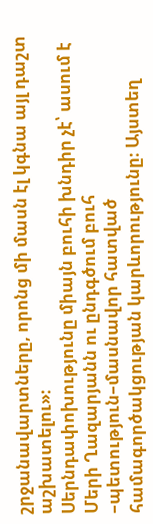շրջանավարտները, որոնց մի մասն էլ կգնա այլ դաշտ աշխատելու»։
Սերնդափոխությունը միայն բուհի խնդիր չէ՝ ասում է Մերի Ղազարյանն ու ընդգծում բուհ –պետություն–մասնավոր հատված համագործակցության կարևորությունը։ Այստեղ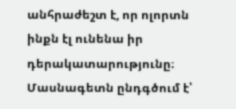անհրաժեշտ է, որ ոլորտն ինքն էլ ունենա իր դերակատարությունը։ Մասնագետն ընդգծում է՝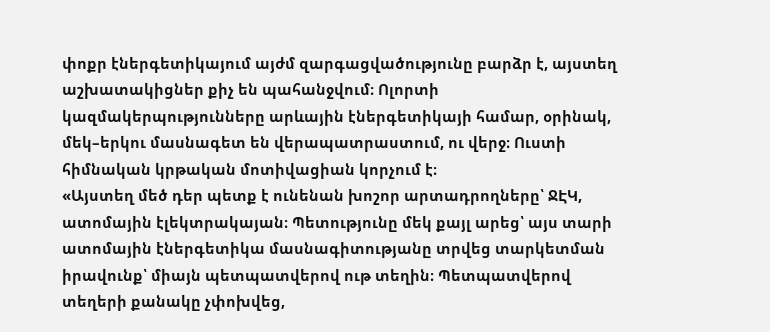փոքր էներգետիկայում այժմ զարգացվածությունը բարձր է, այստեղ աշխատակիցներ քիչ են պահանջվում։ Ոլորտի կազմակերպությունները արևային էներգետիկայի համար, օրինակ, մեկ–երկու մասնագետ են վերապատրաստում, ու վերջ։ Ուստի հիմնական կրթական մոտիվացիան կորչում է։
«Այստեղ մեծ դեր պետք է ունենան խոշոր արտադրողները՝ ՋԷԿ, ատոմային էլեկտրակայան։ Պետությունը մեկ քայլ արեց՝ այս տարի ատոմային էներգետիկա մասնագիտությանը տրվեց տարկետման իրավունք՝ միայն պետպատվերով ութ տեղին։ Պետպատվերով տեղերի քանակը չփոխվեց,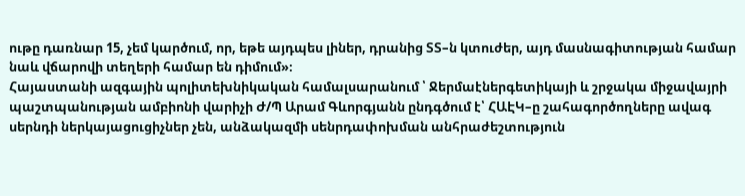ութը դառնար 15, չեմ կարծում, որ, եթե այդպես լիներ, դրանից ՏՏ–ն կտուժեր, այդ մասնագիտության համար նաև վճարովի տեղերի համար են դիմում»։
Հայաստանի ազգային պոլիտեխնիկական համալսարանում ՝ Ջերմաէներգետիկայի և շրջակա միջավայրի պաշտպանության ամբիոնի վարիչի Ժ/Պ Արամ Գևորգյանն ընդգծում է՝ ՀԱԷԿ–ը շահագործողները ավագ սերնդի ներկայացուցիչներ չեն, անձակազմի սենրդափոխման անհրաժեշտություն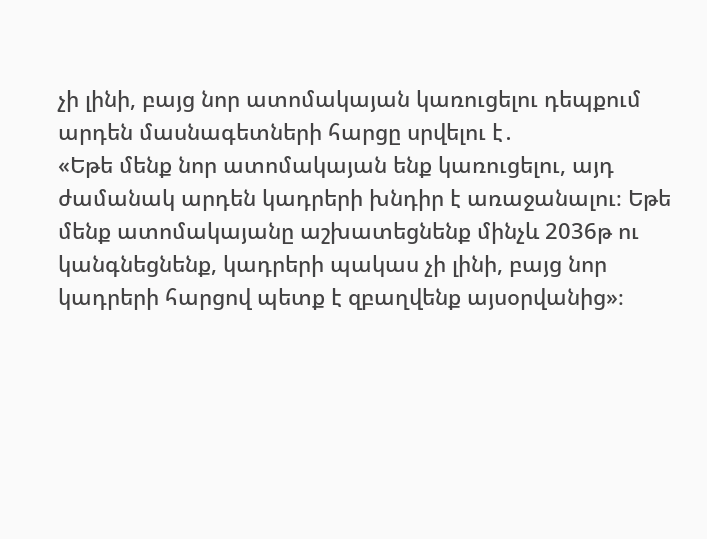չի լինի, բայց նոր ատոմակայան կառուցելու դեպքում արդեն մասնագետների հարցը սրվելու է․
«Եթե մենք նոր ատոմակայան ենք կառուցելու, այդ ժամանակ արդեն կադրերի խնդիր է առաջանալու։ Եթե մենք ատոմակայանը աշխատեցնենք մինչև 2036թ ու կանգնեցնենք, կադրերի պակաս չի լինի, բայց նոր կադրերի հարցով պետք է զբաղվենք այսօրվանից»։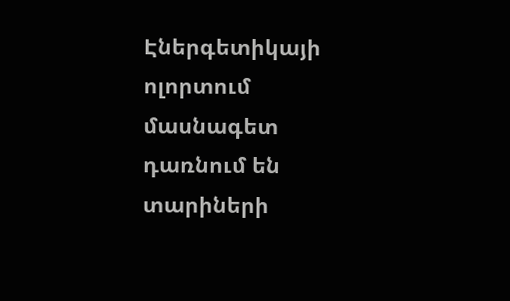Էներգետիկայի ոլորտում մասնագետ դառնում են տարիների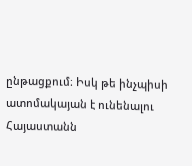ընթացքում։ Իսկ թե ինչպիսի ատոմակայան է ունենալու Հայաստանն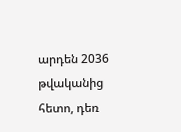արդեն 2036 թվականից հետո, դեռ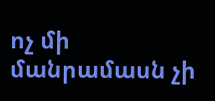ոչ մի մանրամասն չի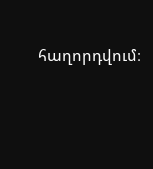հաղորդվում։